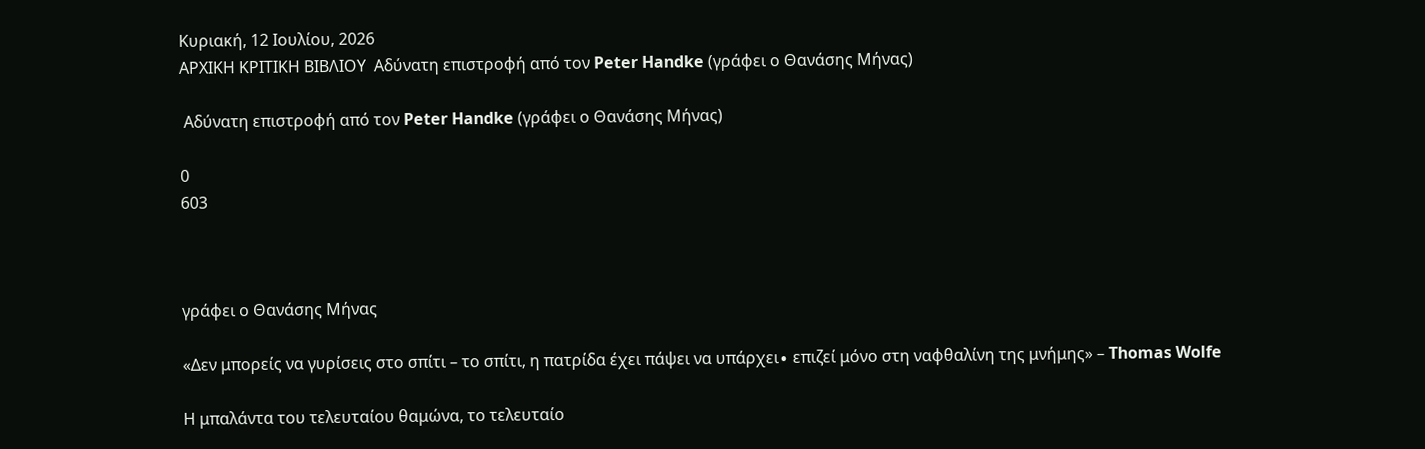Κυριακή, 12 Ιουλίου, 2026
ΑΡΧΙΚΗ ΚΡΙΤΙΚΗ ΒΙΒΛΙΟΥ  Αδύνατη επιστροφή από τον Peter Handke (γράφει ο Θανάσης Μήνας)

 Αδύνατη επιστροφή από τον Peter Handke (γράφει ο Θανάσης Μήνας)

0
603



γράφει ο Θανάσης Μήνας

«Δεν μπορείς να γυρίσεις στο σπίτι – το σπίτι, η πατρίδα έχει πάψει να υπάρχει∙ επιζεί μόνο στη ναφθαλίνη της μνήμης» – Thomas Wolfe

Η μπαλάντα του τελευταίου θαμώνα, το τελευταίο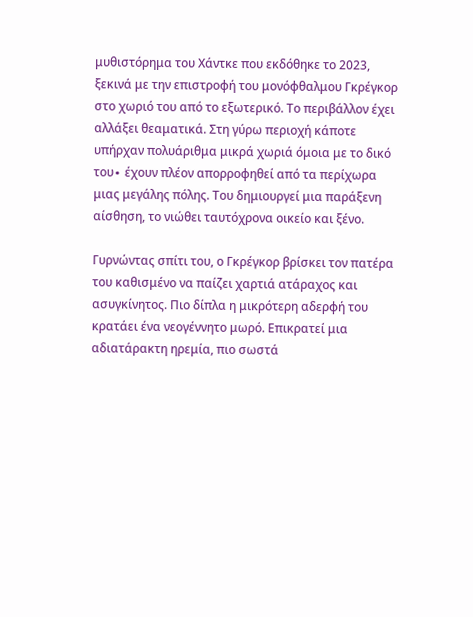μυθιστόρημα του Χάντκε που εκδόθηκε το 2023, ξεκινά με την επιστροφή του μονόφθαλμου Γκρέγκορ στο χωριό του από το εξωτερικό. Το περιβάλλον έχει αλλάξει θεαματικά. Στη γύρω περιοχή κάποτε υπήρχαν πολυάριθμα μικρά χωριά όμοια με το δικό του∙ έχουν πλέον απορροφηθεί από τα περίχωρα μιας μεγάλης πόλης. Του δημιουργεί μια παράξενη αίσθηση, το νιώθει ταυτόχρονα οικείο και ξένο.

Γυρνώντας σπίτι του, ο Γκρέγκορ βρίσκει τον πατέρα του καθισμένο να παίζει χαρτιά ατάραχος και ασυγκίνητος. Πιο δίπλα η μικρότερη αδερφή του κρατάει ένα νεογέννητο μωρό. Επικρατεί μια αδιατάρακτη ηρεμία, πιο σωστά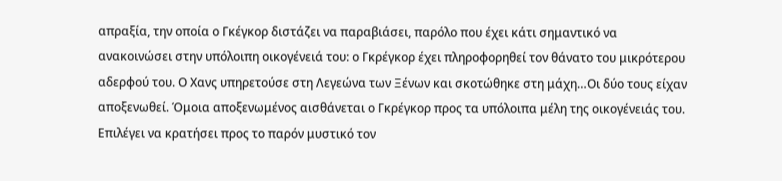απραξία, την οποία ο Γκέγκορ διστάζει να παραβιάσει, παρόλο που έχει κάτι σημαντικό να ανακοινώσει στην υπόλοιπη οικογένειά του: ο Γκρέγκορ έχει πληροφορηθεί τον θάνατο του μικρότερου αδερφού του. Ο Χανς υπηρετούσε στη Λεγεώνα των Ξένων και σκοτώθηκε στη μάχη…Οι δύο τους είχαν αποξενωθεί. Όμοια αποξενωμένος αισθάνεται ο Γκρέγκορ προς τα υπόλοιπα μέλη της οικογένειάς του. Επιλέγει να κρατήσει προς το παρόν μυστικό τον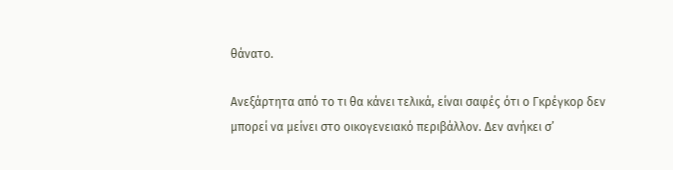θάνατο.

Ανεξάρτητα από το τι θα κάνει τελικά, είναι σαφές ότι ο Γκρέγκορ δεν μπορεί να μείνει στο οικογενειακό περιβάλλον. Δεν ανήκει σ’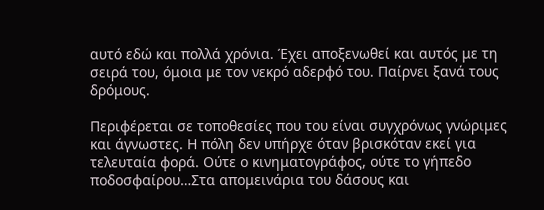αυτό εδώ και πολλά χρόνια. Έχει αποξενωθεί και αυτός με τη σειρά του, όμοια με τον νεκρό αδερφό του. Παίρνει ξανά τους δρόμους.

Περιφέρεται σε τοποθεσίες που του είναι συγχρόνως γνώριμες και άγνωστες. Η πόλη δεν υπήρχε όταν βρισκόταν εκεί για τελευταία φορά. Ούτε ο κινηματογράφος, ούτε το γήπεδο ποδοσφαίρου…Στα απομεινάρια του δάσους και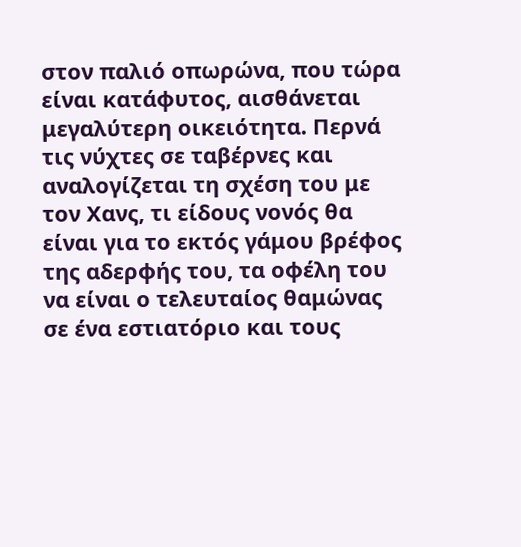στον παλιό οπωρώνα, που τώρα είναι κατάφυτος, αισθάνεται μεγαλύτερη οικειότητα. Περνά τις νύχτες σε ταβέρνες και αναλογίζεται τη σχέση του με τον Χανς, τι είδους νονός θα είναι για το εκτός γάμου βρέφος της αδερφής του, τα οφέλη του να είναι ο τελευταίος θαμώνας σε ένα εστιατόριο και τους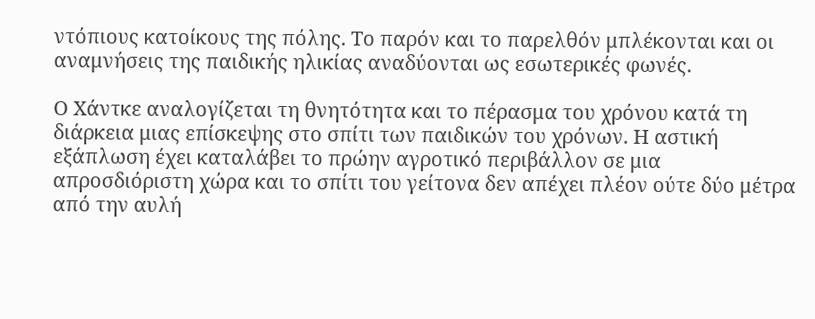ντόπιους κατοίκους της πόλης. Το παρόν και το παρελθόν μπλέκονται και οι αναμνήσεις της παιδικής ηλικίας αναδύονται ως εσωτερικές φωνές.

Ο Χάντκε αναλογίζεται τη θνητότητα και το πέρασμα του χρόνου κατά τη διάρκεια μιας επίσκεψης στο σπίτι των παιδικών του χρόνων. Η αστική εξάπλωση έχει καταλάβει το πρώην αγροτικό περιβάλλον σε μια απροσδιόριστη χώρα και το σπίτι του γείτονα δεν απέχει πλέον ούτε δύο μέτρα από την αυλή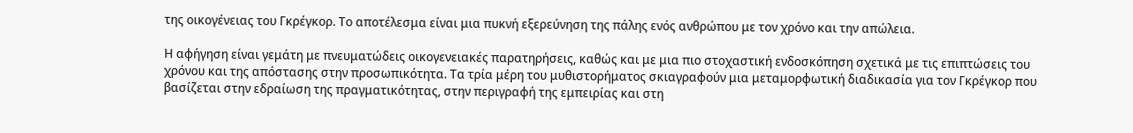της οικογένειας του Γκρέγκορ. Το αποτέλεσμα είναι μια πυκνή εξερεύνηση της πάλης ενός ανθρώπου με τον χρόνο και την απώλεια.

Η αφήγηση είναι γεμάτη με πνευματώδεις οικογενειακές παρατηρήσεις, καθώς και με μια πιο στοχαστική ενδοσκόπηση σχετικά με τις επιπτώσεις του χρόνου και της απόστασης στην προσωπικότητα. Τα τρία μέρη του μυθιστορήματος σκιαγραφούν μια μεταμορφωτική διαδικασία για τον Γκρέγκορ που βασίζεται στην εδραίωση της πραγματικότητας, στην περιγραφή της εμπειρίας και στη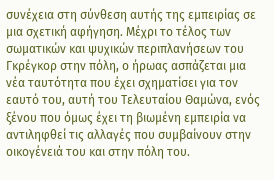συνέχεια στη σύνθεση αυτής της εμπειρίας σε μια σχετική αφήγηση. Μέχρι το τέλος των σωματικών και ψυχικών περιπλανήσεων του Γκρέγκορ στην πόλη, ο ήρωας ασπάζεται μια νέα ταυτότητα που έχει σχηματίσει για τον εαυτό του, αυτή του Τελευταίου Θαμώνα, ενός ξένου που όμως έχει τη βιωμένη εμπειρία να αντιληφθεί τις αλλαγές που συμβαίνουν στην οικογένειά του και στην πόλη του.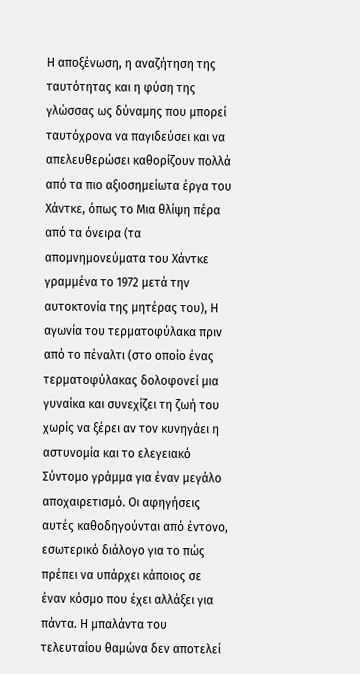Η αποξένωση, η αναζήτηση της ταυτότητας και η φύση της γλώσσας ως δύναμης που μπορεί ταυτόχρονα να παγιδεύσει και να απελευθερώσει καθορίζουν πολλά από τα πιο αξιοσημείωτα έργα του Χάντκε, όπως το Μια θλίψη πέρα από τα όνειρα (τα απομνημονεύματα του Χάντκε γραμμένα το 1972 μετά την αυτοκτονία της μητέρας του), Η αγωνία του τερματοφύλακα πριν από το πέναλτι (στο οποίο ένας τερματοφύλακας δολοφονεί μια γυναίκα και συνεχίζει τη ζωή του χωρίς να ξέρει αν τον κυνηγάει η αστυνομία και το ελεγειακό Σύντομο γράμμα για έναν μεγάλο αποχαιρετισμό. Οι αφηγήσεις αυτές καθοδηγούνται από έντονο, εσωτερικό διάλογο για το πώς πρέπει να υπάρχει κάποιος σε έναν κόσμο που έχει αλλάξει για πάντα. Η μπαλάντα του τελευταίου θαμώνα δεν αποτελεί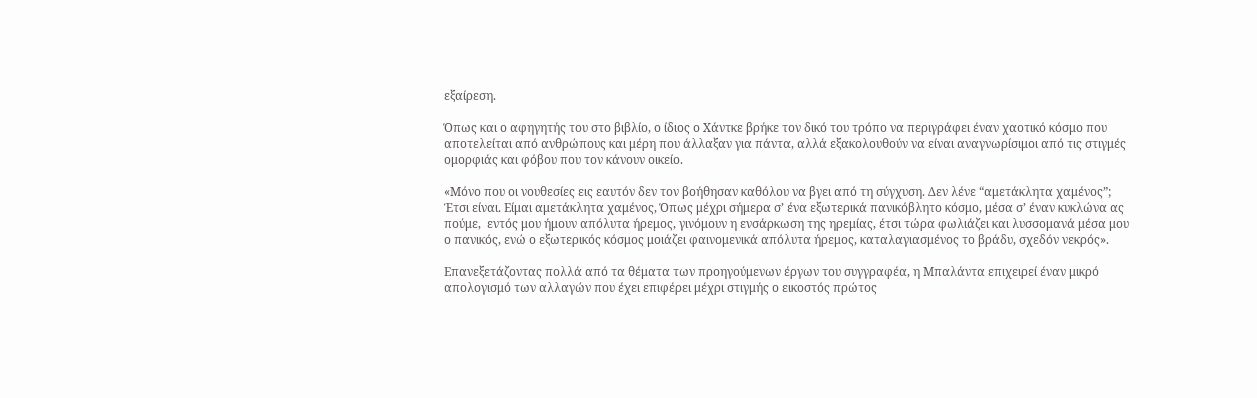εξαίρεση.

Όπως και ο αφηγητής του στο βιβλίο, ο ίδιος ο Χάντκε βρήκε τον δικό του τρόπο να περιγράφει έναν χαοτικό κόσμο που αποτελείται από ανθρώπους και μέρη που άλλαξαν για πάντα, αλλά εξακολουθούν να είναι αναγνωρίσιμοι από τις στιγμές ομορφιάς και φόβου που τον κάνουν οικείο.

«Μόνο που οι νουθεσίες εις εαυτόν δεν τον βοήθησαν καθόλου να βγει από τη σύγχυση. Δεν λένε “αμετάκλητα χαμένος”; Έτσι είναι. Είμαι αμετάκλητα χαμένος, Όπως μέχρι σήμερα σ’ ένα εξωτερικά πανικόβλητο κόσμο, μέσα σ’ έναν κυκλώνα ας πούμε,  εντός μου ήμουν απόλυτα ήρεμος, γινόμουν η ενσάρκωση της ηρεμίας, έτσι τώρα φωλιάζει και λυσσομανά μέσα μου ο πανικός, ενώ ο εξωτερικός κόσμος μοιάζει φαινομενικά απόλυτα ήρεμος, καταλαγιασμένος το βράδυ, σχεδόν νεκρός».

Επανεξετάζοντας πολλά από τα θέματα των προηγούμενων έργων του συγγραφέα, η Μπαλάντα επιχειρεί έναν μικρό απολογισμό των αλλαγών που έχει επιφέρει μέχρι στιγμής ο εικοστός πρώτος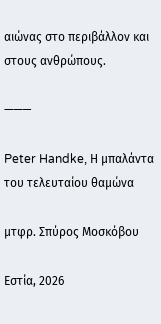αιώνας στο περιβάλλον και στους ανθρώπους.

———

Peter Handke, Η μπαλάντα του τελευταίου θαμώνα

μτφρ. Σπύρος Μοσκόβου

Εστία, 2026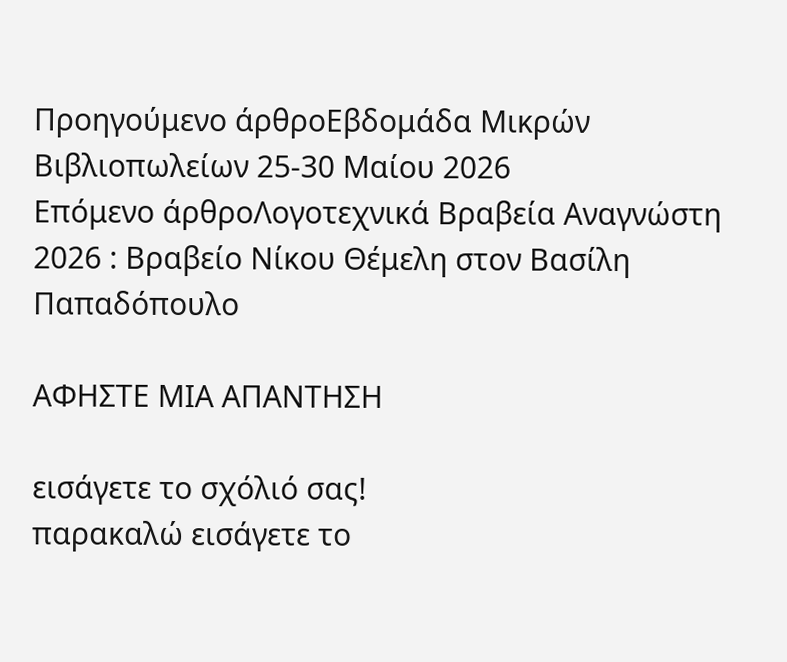Προηγούμενο άρθροΕβδομάδα Μικρών Βιβλιοπωλείων 25-30 Μαίου 2026
Επόμενο άρθροΛογοτεχνικά Βραβεία Αναγνώστη 2026 : Βραβείο Νίκου Θέμελη στον Βασίλη Παπαδόπουλο

ΑΦΗΣΤΕ ΜΙΑ ΑΠΑΝΤΗΣΗ

εισάγετε το σχόλιό σας!
παρακαλώ εισάγετε το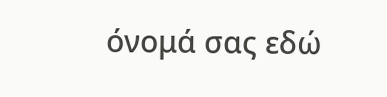όνομά σας εδώ